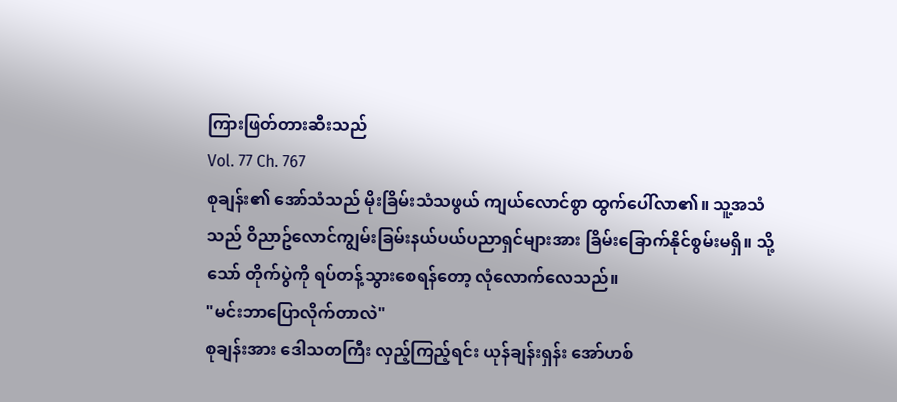ကြားဖြတ်တားဆီးသည်
Vol. 77 Ch. 767
စုချန်း၏ အော်သံသည် မိုးခြိမ်းသံသဖွယ် ကျယ်လောင်စွာ ထွက်ပေါ်လာ၏။ သူ့အသံသည် ဝိညာဥ်လောင်ကျွမ်းခြမ်းနယ်ပယ်ပညာရှင်များအား ခြိမ်းခြောက်နိုင်စွမ်းမရှိ။ သို့သော် တိုက်ပွဲကို ရပ်တန့်သွားစေရန်တော့ လုံလောက်လေသည်။
"မင်းဘာပြောလိုက်တာလဲ"
စုချန်းအား ဒေါသတကြီး လှည့်ကြည့်ရင်း ယုန်ချန်းရှန်း အော်ဟစ်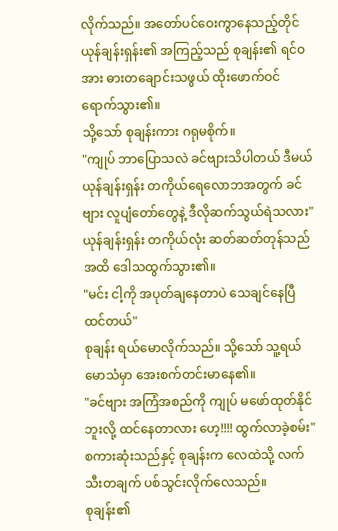လိုက်သည်။ အတော်ပင်ဝေးကွာနေသည့်တိုင် ယုန်ချန်းရှန်း၏ အကြည့်သည် စုချန်း၏ ရင်ဝအား ဓားတချောင်းသဖွယ် ထိုးဖောက်ဝင်ရောက်သွား၏။
သို့သော် စုချန်းကား ဂရုမစိုက်။
"ကျုပ် ဘာပြောသလဲ ခင်ဗျားသိပါတယ် ဒီမယ် ယုန်ချန်းရှန်း တကိုယ်ရေလောဘအတွက် ခင်ဗျား လူပျံတော်တွေနဲ့ ဒီလိုဆက်သွယ်ရဲသလား"
ယုန်ချန်းရှန်း တကိုယ်လုံး ဆတ်ဆတ်တုန်သည်အထိ ဒေါသထွက်သွား၏။
"မင်း ငါ့ကို အပုတ်ချနေတာပဲ သေချင်နေပြီထင်တယ်"
စုချန်း ရယ်မောလိုက်သည်။ သို့သော် သူ့ရယ်မောသံမှာ အေးစက်တင်းမာနေ၏။
"ခင်ဗျား အကြံအစည်ကို ကျုပ် မဖော်ထုတ်နိုင်ဘူးလို့ ထင်နေတာလား ဟေ့!!!! ထွက်လာခဲ့စမ်း"
စကားဆုံးသည်နှင့် စုချန်းက လေထဲသို့ လက်သီးတချက် ပစ်သွင်းလိုက်လေသည်။
စုချန်း၏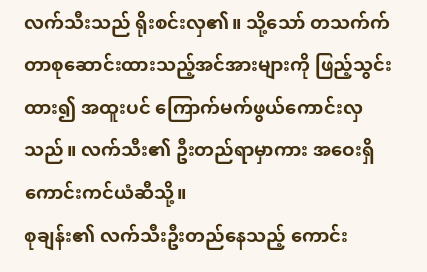လက်သီးသည် ရိုးစင်းလှ၏။ သို့သော် တသက်က်တာစုဆောင်းထားသည့်အင်အားများကို ဖြည့်သွင်းထား၍ အထူးပင် ကြောက်မက်ဖွယ်ကောင်းလှသည်။ လက်သီး၏ ဦးတည်ရာမှာကား အဝေးရှိ ကောင်းကင်ယံဆီသို့။
စုချန်း၏ လက်သီးဦးတည်နေသည့် ကောင်း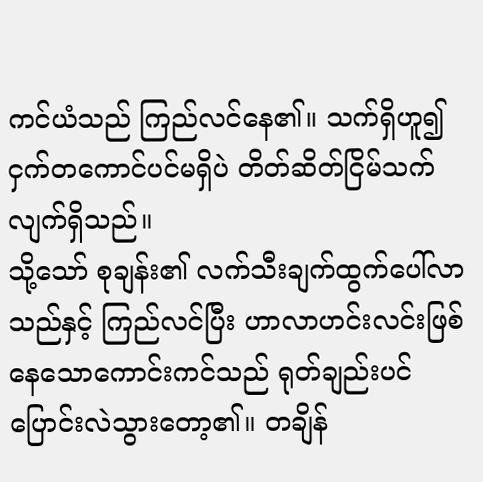ကင်ယံသည် ကြည်လင်နေ၏။ သက်ရှိဟူ၍ ငှက်တကောင်ပင်မရှိပဲ တိတ်ဆိတ်ငြိမ်သက်လျက်ရှိသည်။
သို့သော် စုချန်း၏ လက်သီးချက်ထွက်ပေါ်လာသည်နှင့် ကြည်လင်ပြီး ဟာလာဟင်းလင်းဖြစ်နေသောကောင်းကင်သည် ရုတ်ချည်းပင် ပြောင်းလဲသွားတော့၏။ တချိန်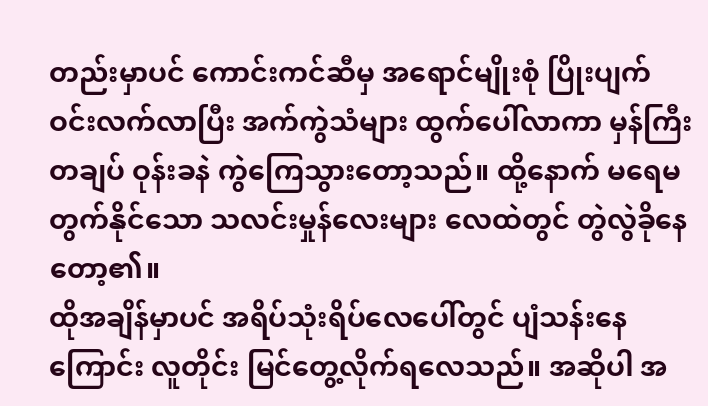တည်းမှာပင် ကောင်းကင်ဆီမှ အရောင်မျိုးစုံ ပြိုးပျက်ဝင်းလက်လာပြီး အက်ကွဲသံများ ထွက်ပေါ်လာကာ မှန်ကြီးတချပ် ဝုန်းခနဲ ကွဲကြေသွားတော့သည်။ ထို့နောက် မရေမတွက်နိုင်သော သလင်းမှုန်လေးများ လေထဲတွင် တွဲလွဲခိုနေတော့၏။
ထိုအချိန်မှာပင် အရိပ်သုံးရိပ်လေပေါ်တွင် ပျံသန်းနေကြောင်း လူတိုင်း မြင်တွေ့လိုက်ရလေသည်။ အဆိုပါ အ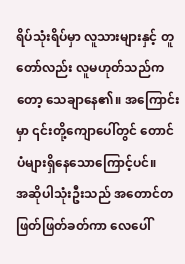ရိပ်သုံးရိပ်မှာ လူသားများနှင့် တူတော်လည်း လူမဟုတ်သည်ကတော့ သေချာနေ၏။ အကြောင်းမှာ ၎င်းတို့ကျောပေါ်တွင် တောင်ပံများရှိနေသောကြောင့်ပင်။
အဆိုပါသုံးဦးသည် အတောင်တဖြတ်ဖြတ်ခတ်ကာ လေပေါ်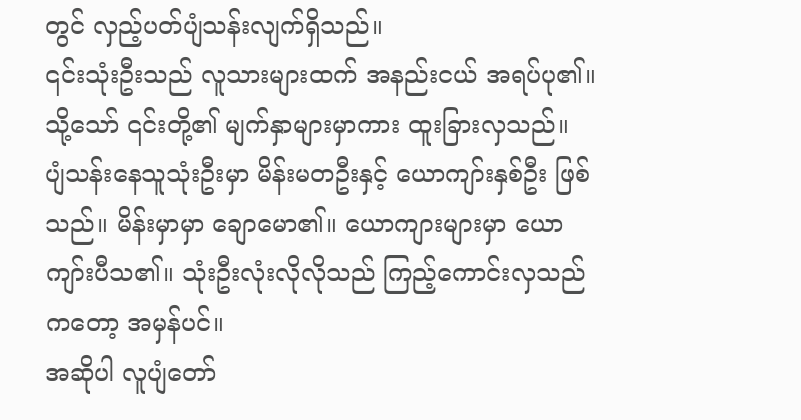တွင် လှည့်ပတ်ပျံသန်းလျက်ရှိသည်။
၎င်းသုံးဦးသည် လူသားများထက် အနည်းငယ် အရပ်ပု၏။ သို့သော် ၎င်းတို့၏ မျက်နှာများမှာကား ထူးခြားလှသည်။
ပျံသန်းနေသူသုံးဦးမှာ မိန်းမတဦးနှင့် ယောကျာ်းနှစ်ဦး ဖြစ်သည်။ မိန်းမှာမှာ ချောမော၏။ ယောကျားများမှာ ယောကျာ်းပီသ၏။ သုံးဦးလုံးလိုလိုသည် ကြည့်ကောင်းလှသည်ကတော့ အမှန်ပင်။
အဆိုပါ လူပျံတော်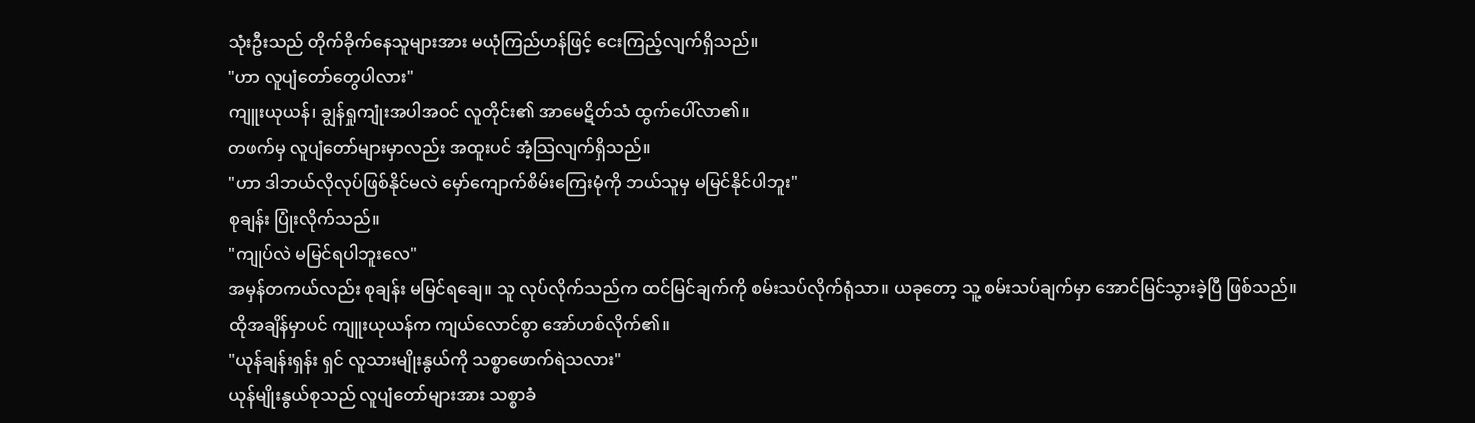သုံးဦးသည် တိုက်ခိုက်နေသူများအား မယုံကြည်ဟန်ဖြင့် ငေးကြည့်လျက်ရှိသည်။
"ဟာ လူပျံတော်တွေပါလား"
ကျူးယုယန်၊ ချွန်ရှုကျုံးအပါအဝင် လူတိုင်း၏ အာမေဋိတ်သံ ထွက်ပေါ်လာ၏။
တဖက်မှ လူပျံတော်များမှာလည်း အထူးပင် အံ့သြလျက်ရှိသည်။
"ဟာ ဒါဘယ်လိုလုပ်ဖြစ်နိုင်မလဲ မှော်ကျောက်စိမ်းကြေးမုံကို ဘယ်သူမှ မမြင်နိုင်ပါဘူး"
စုချန်း ပြုံးလိုက်သည်။
"ကျုပ်လဲ မမြင်ရပါဘူးလေ"
အမှန်တကယ်လည်း စုချန်း မမြင်ရချေ။ သူ လုပ်လိုက်သည်က ထင်မြင်ချက်ကို စမ်းသပ်လိုက်ရုံသာ။ ယခုတော့ သူ့ စမ်းသပ်ချက်မှာ အောင်မြင်သွားခဲ့ပြီ ဖြစ်သည်။
ထိုအချိန်မှာပင် ကျူးယုယန်က ကျယ်လောင်စွာ အော်ဟစ်လိုက်၏။
"ယုန်ချန်းရှန်း ရှင် လူသားမျိုးနွယ်ကို သစ္စာဖောက်ရဲသလား"
ယုန်မျိုးနွယ်စုသည် လူပျံတော်များအား သစ္စာခံ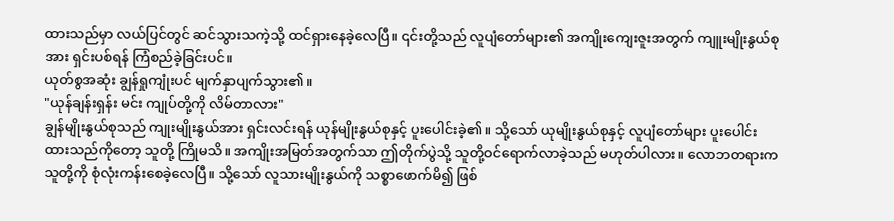ထားသည်မှာ လယ်ပြင်တွင် ဆင်သွားသကဲ့သို့ ထင်ရှားနေခဲ့လေပြီ။ ၎င်းတို့သည် လူပျံတော်များ၏ အကျိုးကျေးဇူးအတွက် ကျူးမျိုးနွယ်စုအား ရှင်းပစ်ရန် ကြံစည်ခဲ့ခြင်းပင်။
ယုတ်စွအဆုံး ချွန်ရှုကျုံးပင် မျက်နှာပျက်သွား၏။
"ယုန်ချန်းရှန်း မင်း ကျုပ်တို့ကို လိမ်တာလား"
ချွန်မျိုးနွယ်စုသည် ကျုးမျိုးနွယ်အား ရှင်းလင်းရန် ယုန်မျိုးနွယ်စုနှင့် ပူးပေါင်းခဲ့၏။ သို့သော် ယုမျိုးနွယ်စုနှင့် လူပျံတော်များ ပူးပေါင်းထားသည်ကိုတော့ သူတို့ ကြိုမသိ။ အကျိုးအမြတ်အတွက်သာ ဤတိုက်ပွဲသို့ သူတို့ဝင်ရောက်လာခဲ့သည် မဟုတ်ပါလား။ လောဘတရားက သူတို့ကို စုံလုံးကန်းစေခဲ့လေပြီ။ သို့သော် လူသားမျိုးနွယ်ကို သစ္စာဖောက်မိ၍ ဖြစ်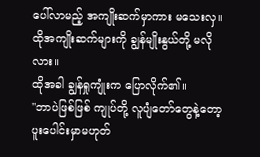ပေါ်လာမည့် အကျိုးဆက်မှာကား မသေးလှ။ ထိုအကျိုးဆက်များကို ချွန်မျိုးနွယ်တို့ မလိုလား။
ထိုအခါ ချွန်ရှုကျုံးက ပြောလိုက်၏။
"ဘာပဲဖြစ်ဖြစ် ကျုပ်တို့ လူပျံတော်တွေနဲ့တော့ ပူးပေါင်းမှာမဟုတ်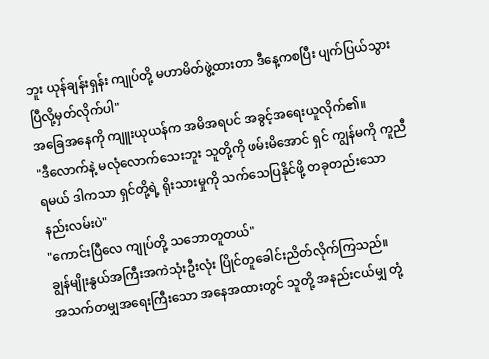ဘူး ယုန်ချန်းရှန်း ကျုပ်တို့ မဟာမိတ်ဖွဲ့ထားတာ ဒီနေ့ကစပြီး ပျက်ပြယ်သွားပြီလို့မှတ်လိုက်ပါ"
အခြေအနေကို ကျူးယုယန်က အမိအရပင် အခွင့်အရေးယူလိုက်၏။
"ဒီလောက်နဲ့ မလုံလောက်သေးဘူး သူတို့ကို ဖမ်းမိအောင် ရှင် ကျွန်မကို ကူညီရမယ် ဒါကသာ ရှင်တို့ရဲ့ ရိုးသားမှုကို သက်သေပြနိုင်ဖို့ တခုတည်းသော နည်းလမ်းပဲ"
"ကောင်းပြီလေ ကျုပ်တို့ သဘောတူတယ်"
ချွန်မျိုးနွယ်အကြီးအကဲသုံးဦးလုံး ပြိုင်တူခေါင်းညိတ်လိုက်ကြသည်။
အသက်တမျှအရေးကြီးသော အနေအထားတွင် သူတို့ အနည်းငယ်မျှ တုံ့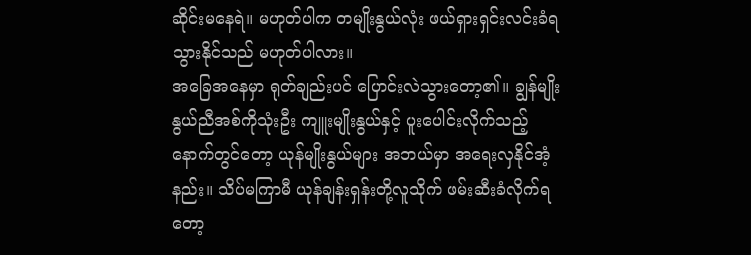ဆိုင်းမနေရဲ။ မဟုတ်ပါက တမျိုးနွယ်လုံး ဖယ်ရှားရှင်းလင်းခံရသွားနိုင်သည် မဟုတ်ပါလား။
အခြေအနေမှာ ရုတ်ချည်းပင် ပြောင်းလဲသွားတော့၏။ ချွန်မျိုးနွယ်ညီအစ်ကိုသုံးဦး ကျူးမျိုးနွယ်နှင့် ပူးပေါင်းလိုက်သည့်နောက်တွင်တော့ ယုန်မျိုးနွယ်များ အဘယ်မှာ အရေးလှနိုင်အံ့နည်း။ သိပ်မကြာမီ ယုန်ချန်းရှန်းတို့လူသိုက် ဖမ်းဆီးခံလိုက်ရတော့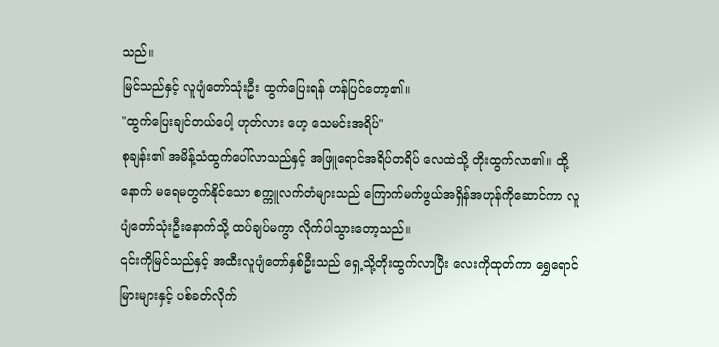သည်။
မြင်သည်နှင့် လူပျံတော်သုံးဦး ထွက်ပြေးရန် ဟန်ပြင်တော့၏။
"ထွက်ပြေးချင်တယ်ပေါ့ ဟုတ်လား ဟေ့ သေမင်းအရိပ်"
စုချန်း၏ အမိန့်သံထွက်ပေါ်လာသည်နှင့် အဖြူရောင်အရိပ်တရိပ် လေထဲသို့ တိုးထွက်လာ၏။ ထို့နောက် မရေမတွက်နိုင်သော စက္ကူလက်တံများသည် ကြောက်မက်ဖွယ်အရှိန်အဟုန်ကိုဆောင်ကာ လူပျံတော်သုံးဦးနောက်သို့ ထပ်ချပ်မကွာ လိုက်ပါသွားတော့သည်။
၎င်းကိုမြင်သည်နှင့် အထီးလူပျံတော်နှစ်ဦးသည် ရှေ့သို့တိုးထွက်လာပြီး လေးကိုထုတ်ကာ ရွှေရောင်မြားများနှင့် ပစ်ခတ်လိုက်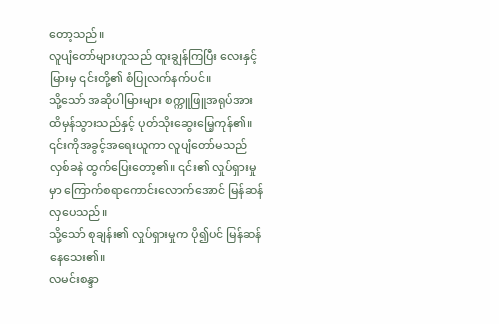တော့သည်။
လူပျံတော်များဟူသည် ထူးချွန်ကြပြီး လေးနှင့်မြားမှ ၎င်းတို့၏ စံပြုလက်နက်ပင်။
သို့သော် အဆိုပါမြားများ စက္ကူဖြူအရုပ်အား ထိမှန်သွားသည်နှင့် ပုတ်သိုးဆွေးမြေ့ကုန်၏။
၎င်းကိုအခွင့်အရေးယူကာ လူပျံတော်မသည် လှစ်ခနဲ ထွက်ပြေးတော့၏။ ၎င်း၏ လှုပ်ရှားမှုမှာ ကြောက်စရာကောင်းလောက်အောင် မြန်ဆန်လှပေသည်။
သို့သော် စုချန်း၏ လှုပ်ရှားမှုက ပို၍ပင် မြန်ဆန်နေသေး၏။
လမင်းစန္ဒာ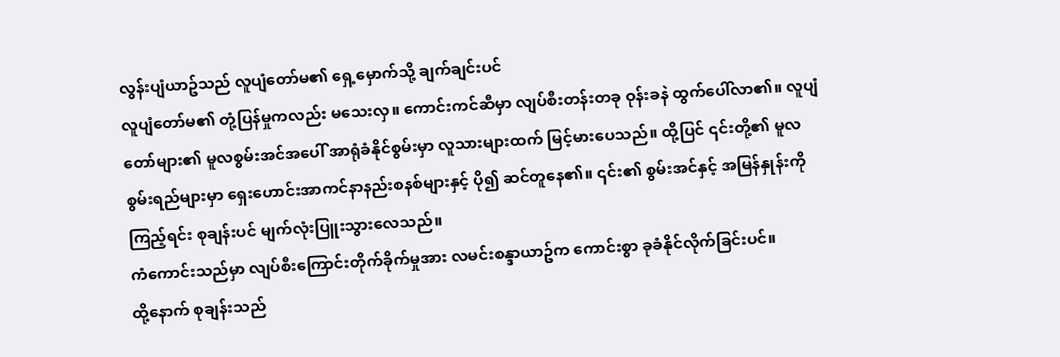လွန်းပျံယာဥ်သည် လူပျံတော်မ၏ ရှေ့မှောက်သို့ ချက်ချင်းပင်
လူပျံတော်မ၏ တုံ့ပြန်မှုကလည်း မသေးလှ။ ကောင်းကင်ဆီမှာ လျပ်စီးတန်းတခု ဝုန်းခနဲ ထွက်ပေါ်လာ၏။ လူပျံတော်များ၏ မူလစွမ်းအင်အပေါ် အာရုံခံနိုင်စွမ်းမှာ လူသားများထက် မြင့်မားပေသည်။ ထို့ပြင် ၎င်းတို့၏ မူလစွမ်းရည်များမှာ ရှေးဟောင်းအာကင်နာနည်းစနစ်များနှင့် ပို၍ ဆင်တူနေ၏။ ၎င်း၏ စွမ်းအင်နှင့် အမြန်နှုန်းကို ကြည့်ရင်း စုချန်းပင် မျက်လုံးပြူးသွားလေသည်။
ကံကောင်းသည်မှာ လျပ်စီးကြောင်းတိုက်ခိုက်မှုအား လမင်းစန္ဒာယာဥ်က ကောင်းစွာ ခုခံနိုင်လိုက်ခြင်းပင်။
ထို့နောက် စုချန်းသည်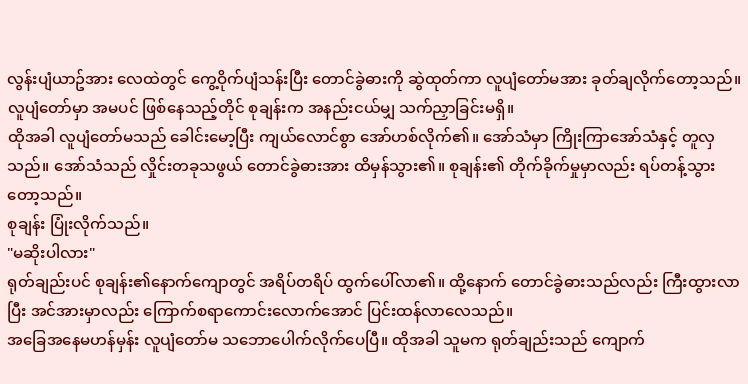လွန်းပျံယာဥ်အား လေထဲတွင် ကွေ့ဝိုက်ပျံသန်းပြီး တောင်ခွဲဓားကို ဆွဲထုတ်ကာ လူပျံတော်မအား ခုတ်ချလိုက်တော့သည်။ လူပျံတော်မှာ အမပင် ဖြစ်နေသည့်တိုင် စုချန်းက အနည်းငယ်မျှ သက်ညှာခြင်းမရှိ။
ထိုအခါ လူပျံတော်မသည် ခေါင်းမော့ပြီး ကျယ်လောင်စွာ အော်ဟစ်လိုက်၏။ အော်သံမှာ ကြိုးကြာအော်သံနှင့် တူလှသည်။ အော်သံသည် လှိုင်းတခုသဖွယ် တောင်ခွဲဓားအား ထိမှန်သွား၏။ စုချန်း၏ တိုက်ခိုက်မှုမှာလည်း ရပ်တန့်သွားတော့သည်။
စုချန်း ပြုံးလိုက်သည်။
"မဆိုးပါလား"
ရုတ်ချည်းပင် စုချန်း၏နောက်ကျောတွင် အရိပ်တရိပ် ထွက်ပေါ်လာ၏။ ထို့နောက် တောင်ခွဲဓားသည်လည်း ကြီးထွားလာပြီး အင်အားမှာလည်း ကြောက်စရာကောင်းလောက်အောင် ပြင်းထန်လာလေသည်။
အခြေအနေမဟန်မှန်း လူပျံတော်မ သဘောပေါက်လိုက်ပေပြီ။ ထိုအခါ သူမက ရုတ်ချည်းသည် ကျောက်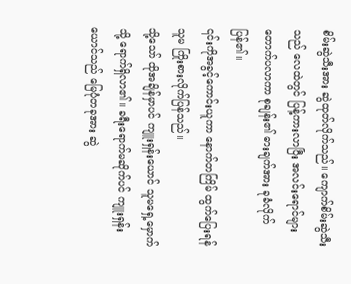စိမ်းဆွဲသီးအား ဆွဲထုတ်လိုက်သည်။ ကျောက်စိမ်းဆွဲသီးသည် လေထဲတွင် ပြန့်ကားလာပြီး အလင်းရောင်များ တောက်ပလာကာ စုချန်း၏ ဓားချက်အား ခုခံလိုက်ပြန်၏။
၎င်းကိုအခွင့်ကောင်းယူကာ နောက်တကြိမ် ထွက်ပြေးရန် သူမ ကြိုးစားလိုက်ပြန်သည်။
သို့သော် ထိုအချိန်မှာပင် ကျူးရှန်းယောင် သူမရှေ့မှောက်သို့ ရောက်ရှိလာ၏။ ခရီးရောက်မဆိုက်ပင် ကျူးရှန်းယောင်သည် မြေပုံတခုအား ဆွဲ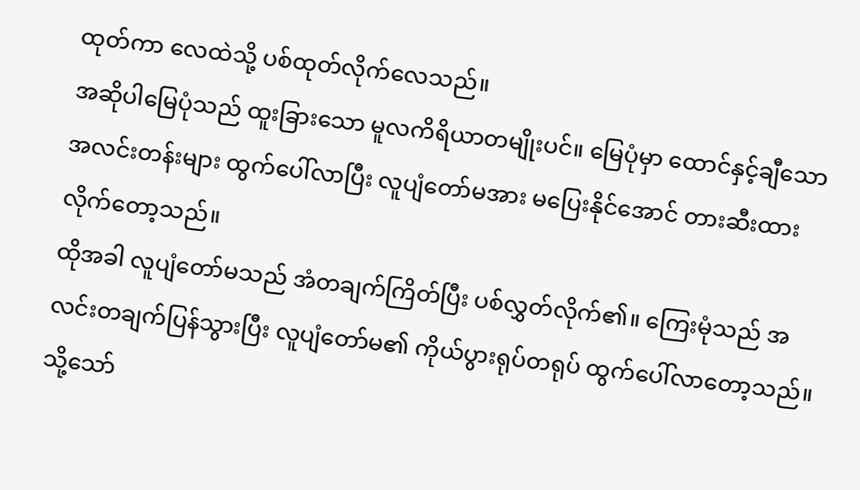ထုတ်ကာ လေထဲသို့ ပစ်ထုတ်လိုက်လေသည်။
အဆိုပါမြေပုံသည် ထူးခြားသော မူလကိရိယာတမျိုးပင်။ မြေပုံမှာ ထောင်နှင့်ချီသော အလင်းတန်းများ ထွက်ပေါ်လာပြီး လူပျံတော်မအား မပြေးနိုင်အောင် တားဆီးထားလိုက်တော့သည်။
ထိုအခါ လူပျံတော်မသည် အံတချက်ကြိတ်ပြီး ပစ်လွှတ်လိုက်၏။ ကြေးမုံသည် အလင်းတချက်ပြန်သွားပြီး လူပျံတော်မ၏ ကိုယ်ပွားရုပ်တရုပ် ထွက်ပေါ်လာတော့သည်။
သို့သော်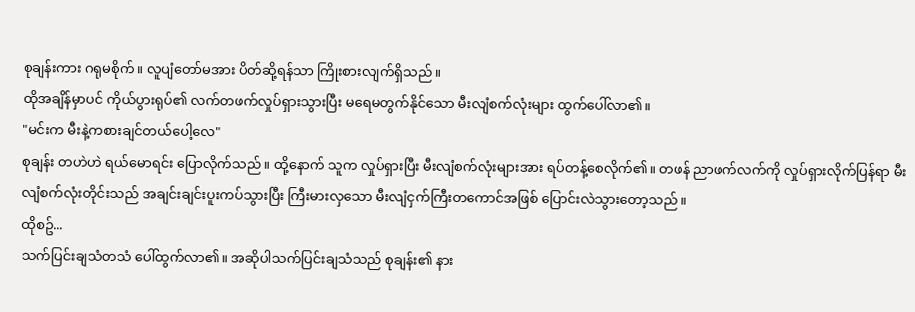စုချန်းကား ဂရုမစိုက်။ လူပျံတော်မအား ပိတ်ဆို့ရန်သာ ကြိုးစားလျက်ရှိသည်။
ထိုအချိန်မှာပင် ကိုယ်ပွားရုပ်၏ လက်တဖက်လှုပ်ရှားသွားပြီး မရေမတွက်နိုင်သော မီးလျံစက်လုံးများ ထွက်ပေါ်လာ၏။
"မင်းက မီးနဲ့ကစားချင်တယ်ပေါ့လေ"
စုချန်း တဟဲဟဲ ရယ်မောရင်း ပြောလိုက်သည်။ ထို့နောက် သူက လှုပ်ရှားပြီး မီးလျံစက်လုံးများအား ရပ်တန့်စေလိုက်၏။ တဖန် ညာဖက်လက်ကို လှုပ်ရှားလိုက်ပြန်ရာ မီးလျံစက်လုံးတိုင်းသည် အချင်းချင်းပူးကပ်သွားပြီး ကြီးမားလှသော မီးလျံငှက်ကြီးတကောင်အဖြစ် ပြောင်းလဲသွားတော့သည်။
ထိုစဥ်...
သက်ပြင်းချသံတသံ ပေါ်ထွက်လာ၏။ အဆိုပါသက်ပြင်းချသံသည် စုချန်း၏ နား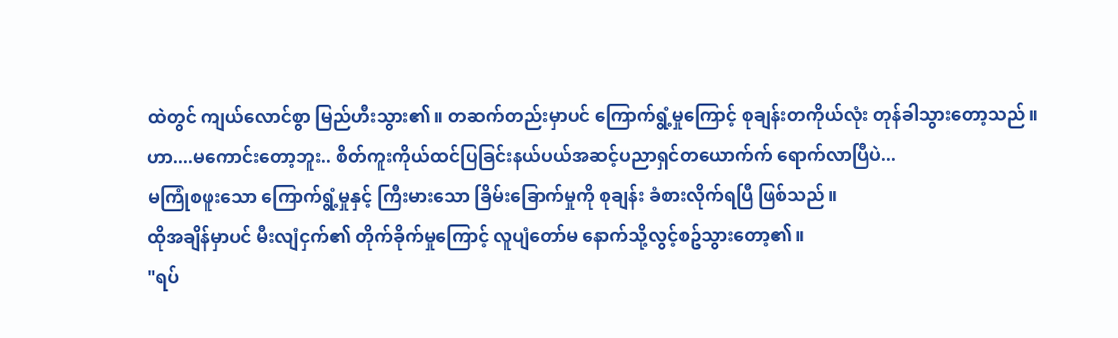ထဲတွင် ကျယ်လောင်စွာ မြည်ဟီးသွား၏။ တဆက်တည်းမှာပင် ကြောက်ရွံ့မှုကြောင့် စုချန်းတကိုယ်လုံး တုန်ခါသွားတော့သည်။
ဟာ....မကောင်းတော့ဘူး.. စိတ်ကူးကိုယ်ထင်ပြခြင်းနယ်ပယ်အဆင့်ပညာရှင်တယောက်က် ရောက်လာပြီပဲ...
မကြုံစဖူးသော ကြောက်ရွံ့မှုနှင့် ကြီးမားသော ခြိမ်းခြောက်မှုကို စုချန်း ခံစားလိုက်ရပြီ ဖြစ်သည်။
ထိုအချိန်မှာပင် မီးလျံငှက်၏ တိုက်ခိုက်မှုကြောင့် လူပျံတော်မ နောက်သို့လွင့်စဥ်သွားတော့၏။
"ရပ်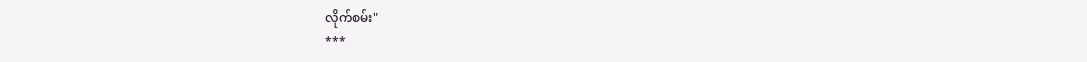လိုက်စမ်း"
***